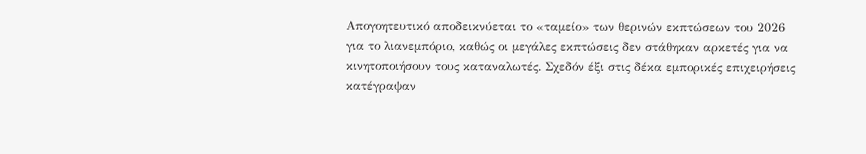Απογοητευτικό αποδεικνύεται το «ταμείο» των θερινών εκπτώσεων του 2026 για το λιανεμπόριο, καθώς οι μεγάλες εκπτώσεις δεν στάθηκαν αρκετές για να κινητοποιήσουν τους καταναλωτές. Σχεδόν έξι στις δέκα εμπορικές επιχειρήσεις κατέγραψαν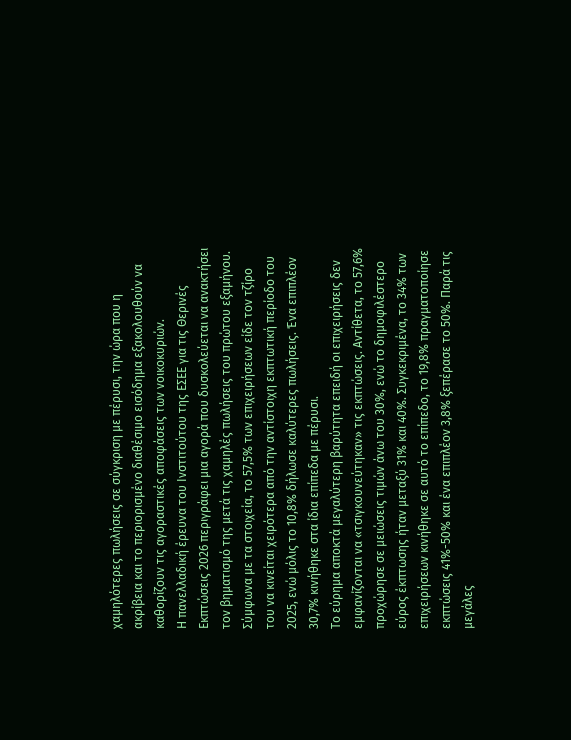χαμηλότερες πωλήσεις σε σύγκριση με πέρυσι, την ώρα που η ακρίβεια και το περιορισμένο διαθέσιμο εισόδημα εξακολουθούν να καθορίζουν τις αγοραστικές αποφάσεις των νοικοκυριών.
Η πανελλαδική έρευνα του Ινστιτούτου της ΕΣΕΕ για τις Θερινές Εκπτώσεις 2026 περιγράφει μια αγορά που δυσκολεύεται να ανακτήσει τον βηματισμό της μετά τις χαμηλές πωλήσεις του πρώτου εξαμήνου. Σύμφωνα με τα στοιχεία, το 57,5% των επιχειρήσεων είδε τον τζίρο του να κινείται χειρότερα από την αντίστοιχη εκπτωτική περίοδο του 2025, ενώ μόλις το 10,8% δήλωσε καλύτερες πωλήσεις. Ένα επιπλέον 30,7% κινήθηκε στα ίδια επίπεδα με πέρυσι.
Το εύρημα αποκτά μεγαλύτερη βαρύτητα επειδή οι επιχειρήσεις δεν εμφανίζονται να «τσιγκουνεύτηκαν» τις εκπτώσεις. Αντίθετα, το 57,6% προχώρησε σε μειώσεις τιμών άνω του 30%, ενώ το δημοφιλέστερο εύρος έκπτωσης ήταν μεταξύ 31% και 40%. Συγκεκριμένα, το 34% των επιχειρήσεων κινήθηκε σε αυτό το επίπεδο, το 19,8% πραγματοποίησε εκπτώσεις 41%-50% και ένα επιπλέον 3,8% ξεπέρασε το 50%. Παρά τις μεγάλες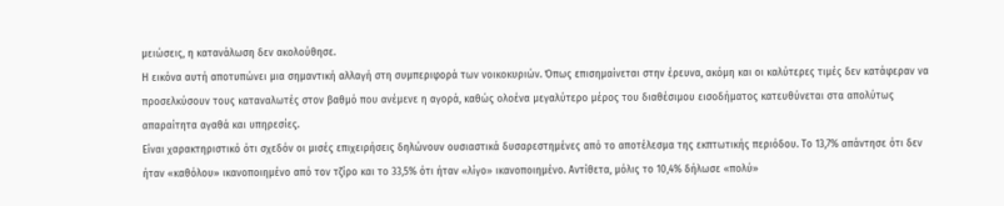μειώσεις, η κατανάλωση δεν ακολούθησε.
Η εικόνα αυτή αποτυπώνει μια σημαντική αλλαγή στη συμπεριφορά των νοικοκυριών. Όπως επισημαίνεται στην έρευνα, ακόμη και οι καλύτερες τιμές δεν κατάφεραν να προσελκύσουν τους καταναλωτές στον βαθμό που ανέμενε η αγορά, καθώς ολοένα μεγαλύτερο μέρος του διαθέσιμου εισοδήματος κατευθύνεται στα απολύτως απαραίτητα αγαθά και υπηρεσίες.
Είναι χαρακτηριστικό ότι σχεδόν οι μισές επιχειρήσεις δηλώνουν ουσιαστικά δυσαρεστημένες από το αποτέλεσμα της εκπτωτικής περιόδου. Το 13,7% απάντησε ότι δεν ήταν «καθόλου» ικανοποιημένο από τον τζίρο και το 33,5% ότι ήταν «λίγο» ικανοποιημένο. Αντίθετα, μόλις το 10,4% δήλωσε «πολύ»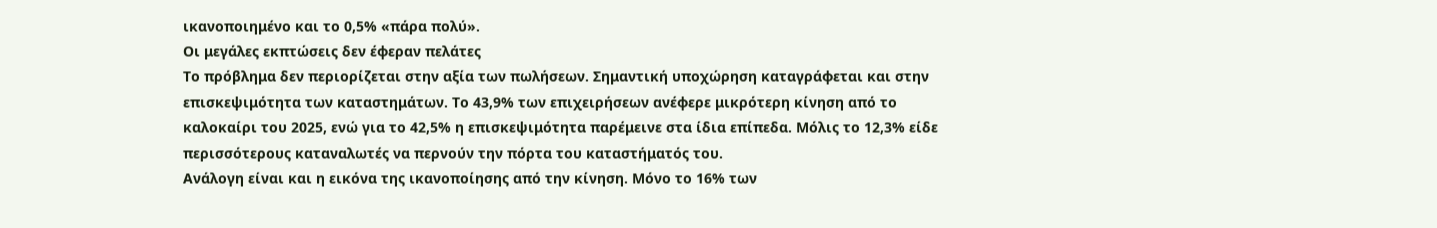ικανοποιημένο και το 0,5% «πάρα πολύ».
Οι μεγάλες εκπτώσεις δεν έφεραν πελάτες
Το πρόβλημα δεν περιορίζεται στην αξία των πωλήσεων. Σημαντική υποχώρηση καταγράφεται και στην επισκεψιμότητα των καταστημάτων. Το 43,9% των επιχειρήσεων ανέφερε μικρότερη κίνηση από το καλοκαίρι του 2025, ενώ για το 42,5% η επισκεψιμότητα παρέμεινε στα ίδια επίπεδα. Μόλις το 12,3% είδε περισσότερους καταναλωτές να περνούν την πόρτα του καταστήματός του.
Ανάλογη είναι και η εικόνα της ικανοποίησης από την κίνηση. Μόνο το 16% των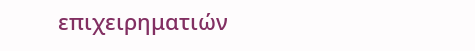επιχειρηματιών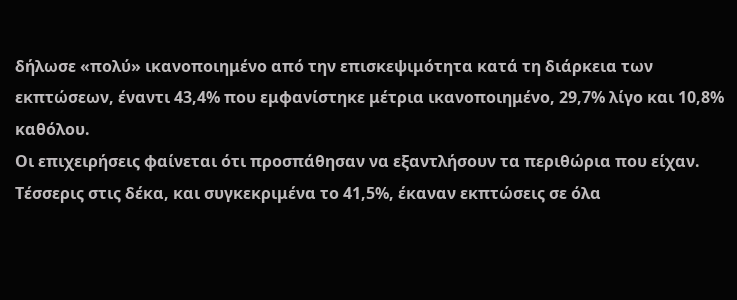δήλωσε «πολύ» ικανοποιημένο από την επισκεψιμότητα κατά τη διάρκεια των εκπτώσεων, έναντι 43,4% που εμφανίστηκε μέτρια ικανοποιημένο, 29,7% λίγο και 10,8% καθόλου.
Οι επιχειρήσεις φαίνεται ότι προσπάθησαν να εξαντλήσουν τα περιθώρια που είχαν. Τέσσερις στις δέκα, και συγκεκριμένα το 41,5%, έκαναν εκπτώσεις σε όλα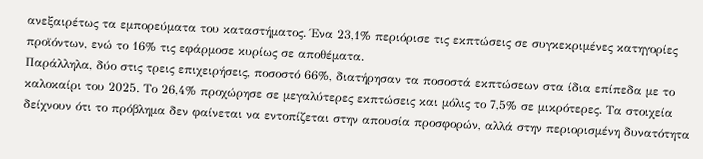ανεξαιρέτως τα εμπορεύματα του καταστήματος. Ένα 23,1% περιόρισε τις εκπτώσεις σε συγκεκριμένες κατηγορίες προϊόντων, ενώ το 16% τις εφάρμοσε κυρίως σε αποθέματα.
Παράλληλα, δύο στις τρεις επιχειρήσεις, ποσοστό 66%, διατήρησαν τα ποσοστά εκπτώσεων στα ίδια επίπεδα με το καλοκαίρι του 2025. Το 26,4% προχώρησε σε μεγαλύτερες εκπτώσεις και μόλις το 7,5% σε μικρότερες. Τα στοιχεία δείχνουν ότι το πρόβλημα δεν φαίνεται να εντοπίζεται στην απουσία προσφορών, αλλά στην περιορισμένη δυνατότητα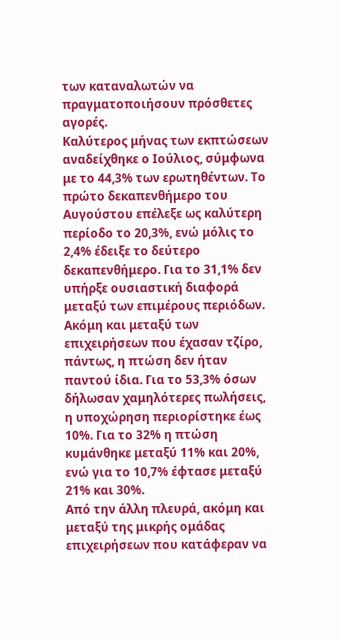των καταναλωτών να πραγματοποιήσουν πρόσθετες αγορές.
Καλύτερος μήνας των εκπτώσεων αναδείχθηκε ο Ιούλιος, σύμφωνα με το 44,3% των ερωτηθέντων. Το πρώτο δεκαπενθήμερο του Αυγούστου επέλεξε ως καλύτερη περίοδο το 20,3%, ενώ μόλις το 2,4% έδειξε το δεύτερο δεκαπενθήμερο. Για το 31,1% δεν υπήρξε ουσιαστική διαφορά μεταξύ των επιμέρους περιόδων.
Ακόμη και μεταξύ των επιχειρήσεων που έχασαν τζίρο, πάντως, η πτώση δεν ήταν παντού ίδια. Για το 53,3% όσων δήλωσαν χαμηλότερες πωλήσεις, η υποχώρηση περιορίστηκε έως 10%. Για το 32% η πτώση κυμάνθηκε μεταξύ 11% και 20%, ενώ για το 10,7% έφτασε μεταξύ 21% και 30%.
Από την άλλη πλευρά, ακόμη και μεταξύ της μικρής ομάδας επιχειρήσεων που κατάφεραν να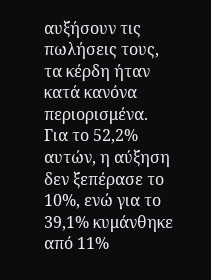αυξήσουν τις πωλήσεις τους, τα κέρδη ήταν κατά κανόνα περιορισμένα. Για το 52,2% αυτών, η αύξηση δεν ξεπέρασε το 10%, ενώ για το 39,1% κυμάνθηκε από 11%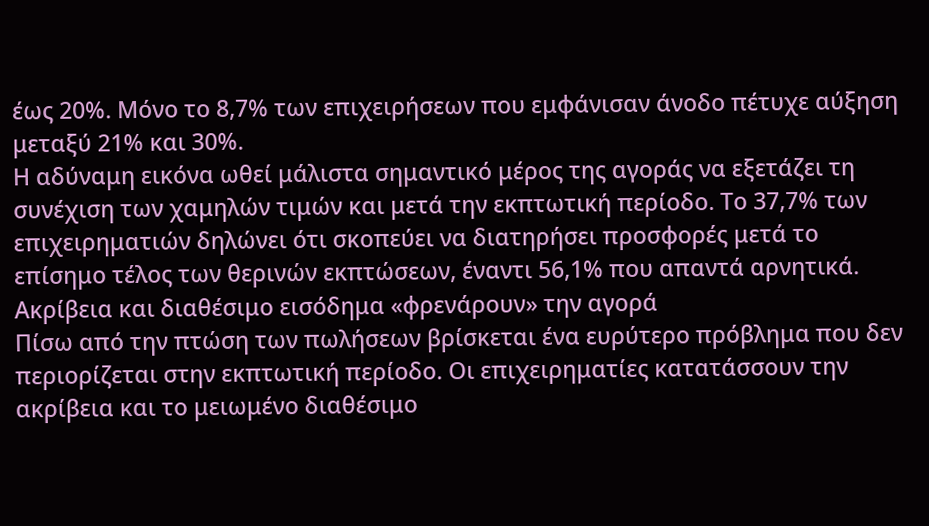έως 20%. Μόνο το 8,7% των επιχειρήσεων που εμφάνισαν άνοδο πέτυχε αύξηση μεταξύ 21% και 30%.
Η αδύναμη εικόνα ωθεί μάλιστα σημαντικό μέρος της αγοράς να εξετάζει τη συνέχιση των χαμηλών τιμών και μετά την εκπτωτική περίοδο. Το 37,7% των επιχειρηματιών δηλώνει ότι σκοπεύει να διατηρήσει προσφορές μετά το επίσημο τέλος των θερινών εκπτώσεων, έναντι 56,1% που απαντά αρνητικά.
Ακρίβεια και διαθέσιμο εισόδημα «φρενάρουν» την αγορά
Πίσω από την πτώση των πωλήσεων βρίσκεται ένα ευρύτερο πρόβλημα που δεν περιορίζεται στην εκπτωτική περίοδο. Οι επιχειρηματίες κατατάσσουν την ακρίβεια και το μειωμένο διαθέσιμο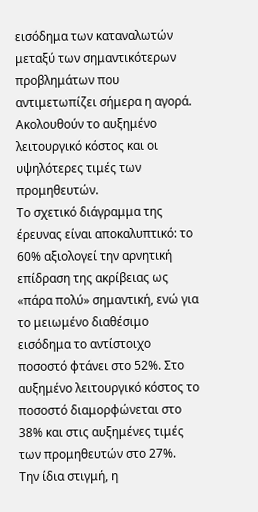εισόδημα των καταναλωτών μεταξύ των σημαντικότερων προβλημάτων που αντιμετωπίζει σήμερα η αγορά. Ακολουθούν το αυξημένο λειτουργικό κόστος και οι υψηλότερες τιμές των προμηθευτών.
Το σχετικό διάγραμμα της έρευνας είναι αποκαλυπτικό: το 60% αξιολογεί την αρνητική επίδραση της ακρίβειας ως «πάρα πολύ» σημαντική, ενώ για το μειωμένο διαθέσιμο εισόδημα το αντίστοιχο ποσοστό φτάνει στο 52%. Στο αυξημένο λειτουργικό κόστος το ποσοστό διαμορφώνεται στο 38% και στις αυξημένες τιμές των προμηθευτών στο 27%.
Την ίδια στιγμή, η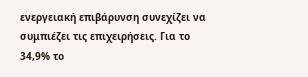ενεργειακή επιβάρυνση συνεχίζει να συμπιέζει τις επιχειρήσεις. Για το 34,9% το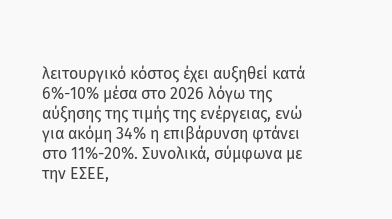λειτουργικό κόστος έχει αυξηθεί κατά 6%-10% μέσα στο 2026 λόγω της αύξησης της τιμής της ενέργειας, ενώ για ακόμη 34% η επιβάρυνση φτάνει στο 11%-20%. Συνολικά, σύμφωνα με την ΕΣΕΕ,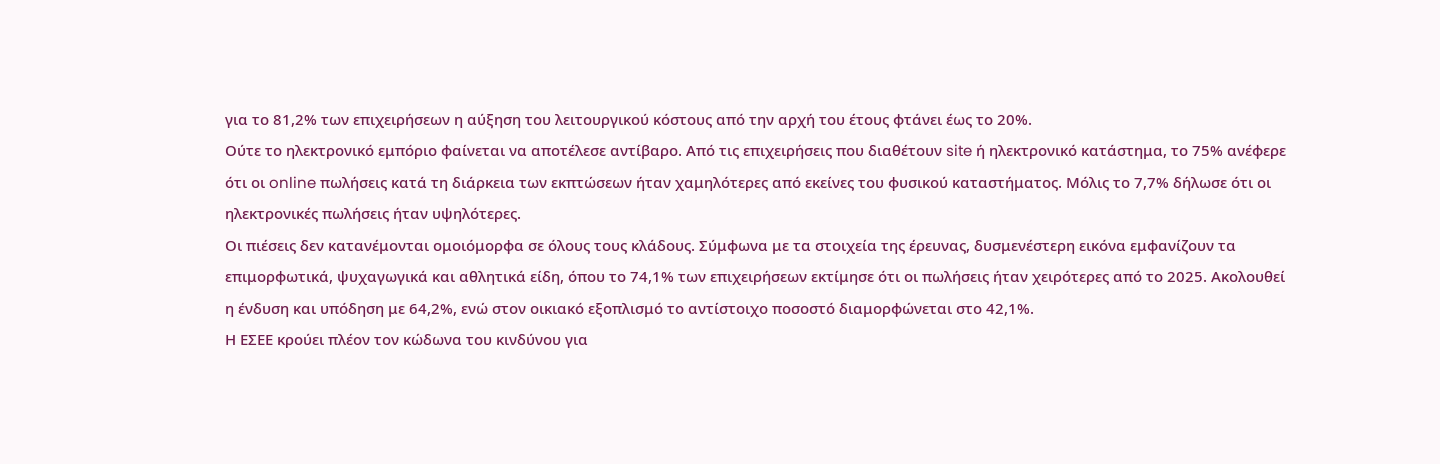για το 81,2% των επιχειρήσεων η αύξηση του λειτουργικού κόστους από την αρχή του έτους φτάνει έως το 20%.
Ούτε το ηλεκτρονικό εμπόριο φαίνεται να αποτέλεσε αντίβαρο. Από τις επιχειρήσεις που διαθέτουν site ή ηλεκτρονικό κατάστημα, το 75% ανέφερε ότι οι online πωλήσεις κατά τη διάρκεια των εκπτώσεων ήταν χαμηλότερες από εκείνες του φυσικού καταστήματος. Μόλις το 7,7% δήλωσε ότι οι ηλεκτρονικές πωλήσεις ήταν υψηλότερες.
Οι πιέσεις δεν κατανέμονται ομοιόμορφα σε όλους τους κλάδους. Σύμφωνα με τα στοιχεία της έρευνας, δυσμενέστερη εικόνα εμφανίζουν τα επιμορφωτικά, ψυχαγωγικά και αθλητικά είδη, όπου το 74,1% των επιχειρήσεων εκτίμησε ότι οι πωλήσεις ήταν χειρότερες από το 2025. Ακολουθεί η ένδυση και υπόδηση με 64,2%, ενώ στον οικιακό εξοπλισμό το αντίστοιχο ποσοστό διαμορφώνεται στο 42,1%.
Η ΕΣΕΕ κρούει πλέον τον κώδωνα του κινδύνου για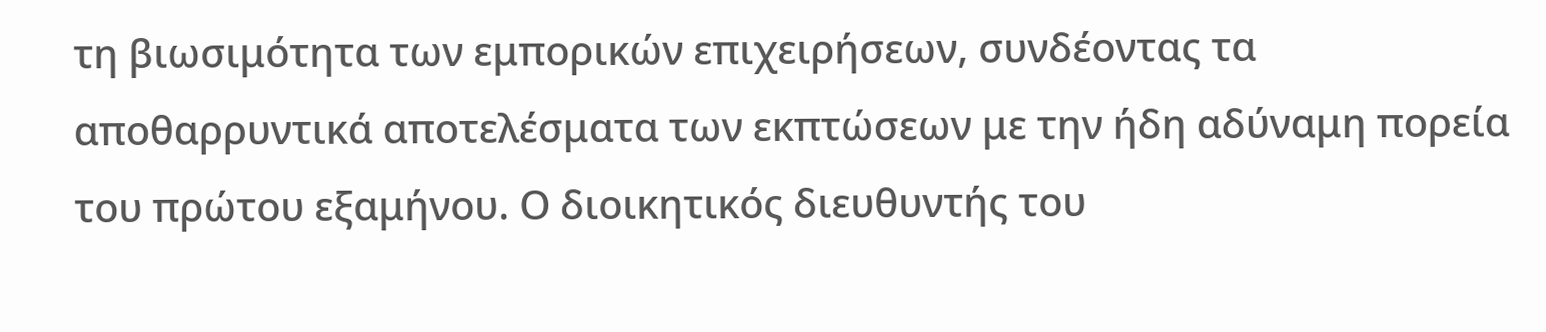τη βιωσιμότητα των εμπορικών επιχειρήσεων, συνδέοντας τα αποθαρρυντικά αποτελέσματα των εκπτώσεων με την ήδη αδύναμη πορεία του πρώτου εξαμήνου. Ο διοικητικός διευθυντής του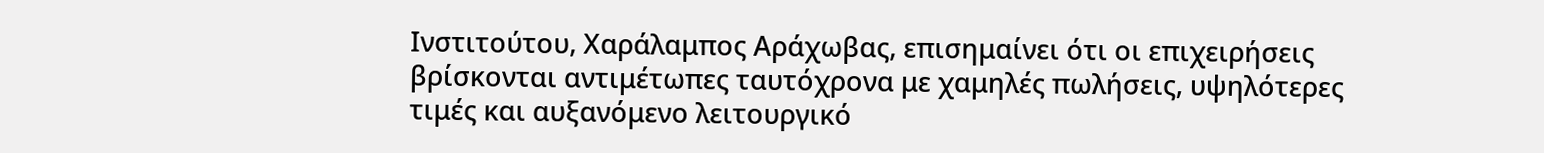Ινστιτούτου, Χαράλαμπος Αράχωβας, επισημαίνει ότι οι επιχειρήσεις βρίσκονται αντιμέτωπες ταυτόχρονα με χαμηλές πωλήσεις, υψηλότερες τιμές και αυξανόμενο λειτουργικό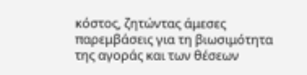κόστος, ζητώντας άμεσες παρεμβάσεις για τη βιωσιμότητα της αγοράς και των θέσεων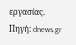εργασίας.
Πηγή: dnews.gr